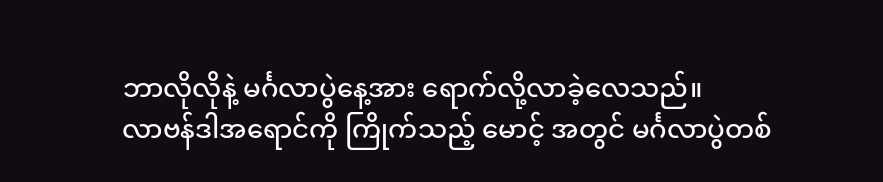ဘာလိုလိုနဲ့ မင်္ဂလာပွဲနေ့အား ရောက်လို့လာခဲ့လေသည်။
လာဗန်ဒါအရောင်ကို ကြိုက်သည့် မောင့် အတွင် မင်္ဂလာပွဲတစ်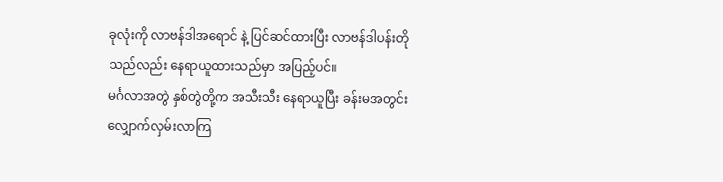ခုလုံးကို လာဗန်ဒါအရောင် နဲ့ ပြင်ဆင်ထားပြီး လာဗန်ဒါပန်းတိုသည်လည်း နေရာယူထားသည်မှာ အပြည့်ပင်။
မင်္ဂလာအတွဲ နှစ်တွဲတို့က အသီးသီး နေရာယူပြီး ခန်းမအတွင်း လျှောက်လှမ်းလာကြ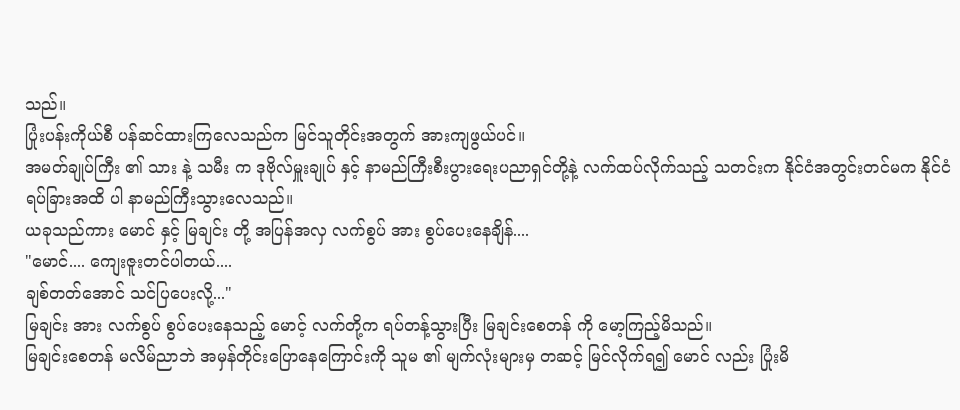သည်။
ပြုံးပန်းကိုယ်စီ ပန်ဆင်ထားကြလေသည်က မြင်သူတိုင်းအတွက် အားကျဖွယ်ပင်။
အမတ်ချုပ်ကြီး ၏ သား နဲ့ သမီး က ဒုဗိုလ်မှူးချုပ် နှင့် နာမည်ကြီးစီးပွားရေးပညာရှင်တို့နဲ့ လက်ထပ်လိုက်သည့် သတင်းက နိုင်ငံအတွင်းတင်မက နိုင်ငံရပ်ခြားအထိ ပါ နာမည်ကြီးသွားလေသည်။
ယခုသည်ကား မောင် နှင့် မြချင်း တို့ အပြန်အလှ လက်စွပ် အား စွပ်ပေးနေချိန်....
"မောင်.... ကျေးဇူးတင်ပါတယ်....
ချစ်တတ်အောင် သင်ပြပေးလို့..."
မြချင်း အား လက်စွပ် စွပ်ပေးနေသည့် မောင့် လက်တို့က ရပ်တန့်သွားပြီး မြချင်းစေတန် ကို မော့ကြည့်မိသည်။
မြချင်းစေတန် မလိမ်ညာဘဲ အမှန်တိုင်းပြောနေကြောင်းကို သူမ ၏ မျက်လုံးများမှ တဆင့် မြင်လိုက်ရ၍ မောင် လည်း ပြုံးမိ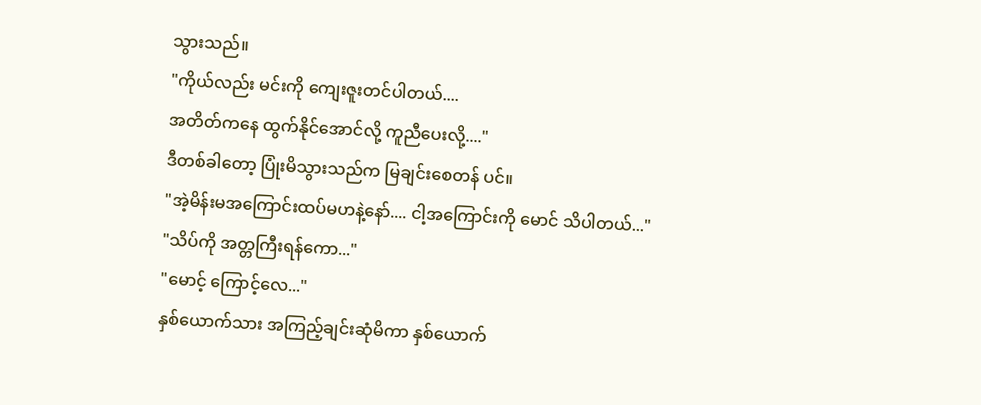သွားသည်။
"ကိုယ်လည်း မင်းကို ကျေးဇူးတင်ပါတယ်....
အတိတ်ကနေ ထွက်နိုင်အောင်လို့ ကူညီပေးလို့...."
ဒီတစ်ခါတော့ ပြုံးမိသွားသည်က မြချင်းစေတန် ပင်။
"အဲ့မိန်းမအကြောင်းထပ်မဟနဲ့နော်.... ငါ့အကြောင်းကို မောင် သိပါတယ်..."
"သိပ်ကို အတ္တကြီးရန်ကော..."
"မောင့် ကြောင့်လေ..."
နှစ်ယောက်သား အကြည့်ချင်းဆုံမိကာ နှစ်ယောက်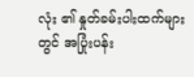လုံး ၏ နှုတ်ခမ်းပါးထက်များတွင် အပြုံးပန်း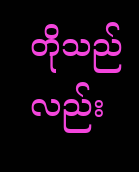တိုသည်လည်း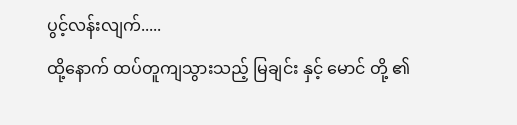ပွင့်လန်းလျက်.....
ထို့နောက် ထပ်တူကျသွားသည့် မြချင်း နှင့် မောင် တို့ ၏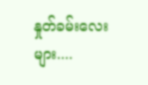နှုတ်ခမ်းလေးများ....